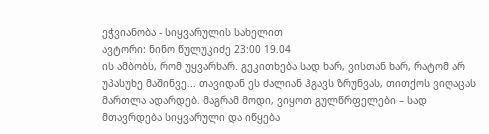ეჭვიანობა - სიყვარულის სახელით
ავტორი: ნინო წულუკიძე 23:00 19.04
ის ამბობს, რომ უყვარხარ. გეკითხება სად ხარ, ვისთან ხარ, რატომ არ უპასუხე მაშინვე... თავიდან ეს ძალიან ჰგავს ზრუნვას, თითქოს ვიღაცას მართლა ადარდებ. მაგრამ მოდი, ვიყოთ გულწრფელები – სად მთავრდება სიყვარული და იწყება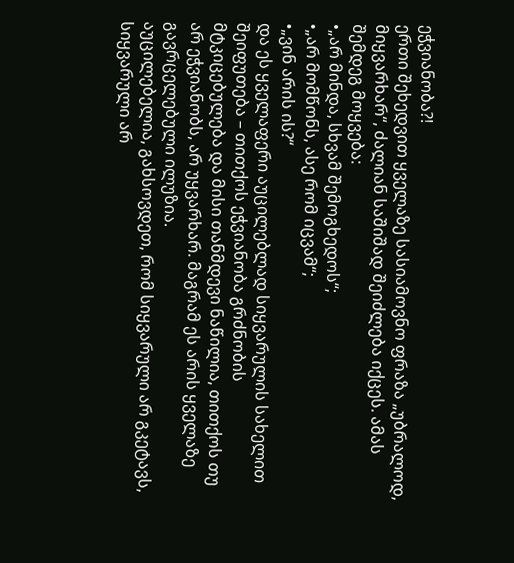ეჭვიანობა?!
ერთი შეხედვით ყველაზე სასიამოვნო ფრაზა „უბრალოდ, მიყვარხარ“, ძალიან საშიშად შეიძლება იქცეს. ამას შემდეგ მოყვება:
•„არ მინდა, სხვამ შემოგხედოს“;
•„არ მომწონს, ასე რომ იცვამ“;
•„ვინ არის ის?“
და ეს ყველაფერი აუცილებლად სიყვარულის სახელით შეიფუთება – თითქოს ეჭვიანობა გრძნობის მტკიცებულება და მისი თანმდევი ნაწილია, თითქოს თუ არ ეჭვიანობს, არ უყვარხარ. მაგრამ ეს არის ყველაზე გავრცელებული ილუზია.
აუცილებელია, გახსოვდეთ, რომ სიყვარული არ გკეტავს, სიყვარული არ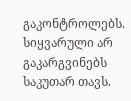გაკონტროლებს. სიყვარული არ გაკარგვინებს საკუთარ თავს.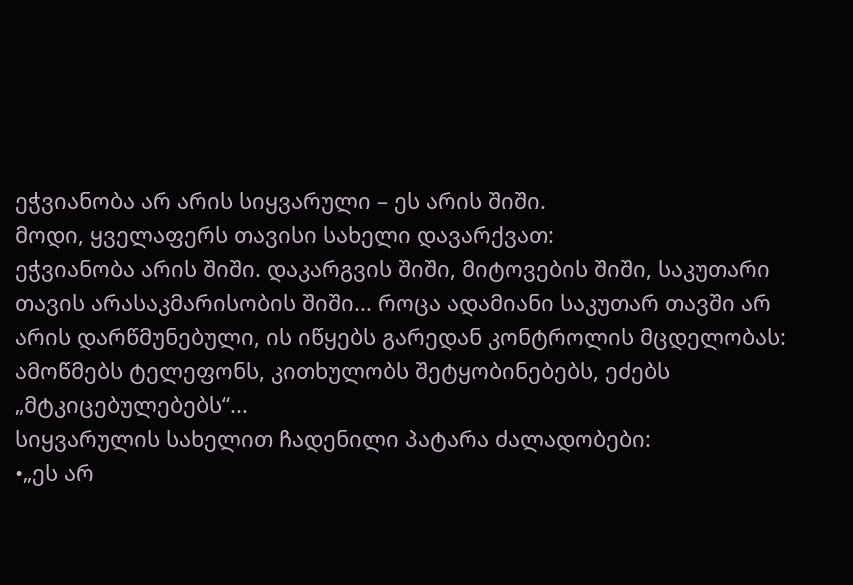ეჭვიანობა არ არის სიყვარული – ეს არის შიში.
მოდი, ყველაფერს თავისი სახელი დავარქვათ:
ეჭვიანობა არის შიში. დაკარგვის შიში, მიტოვების შიში, საკუთარი თავის არასაკმარისობის შიში... როცა ადამიანი საკუთარ თავში არ არის დარწმუნებული, ის იწყებს გარედან კონტროლის მცდელობას: ამოწმებს ტელეფონს, კითხულობს შეტყობინებებს, ეძებს „მტკიცებულებებს“...
სიყვარულის სახელით ჩადენილი პატარა ძალადობები:
•„ეს არ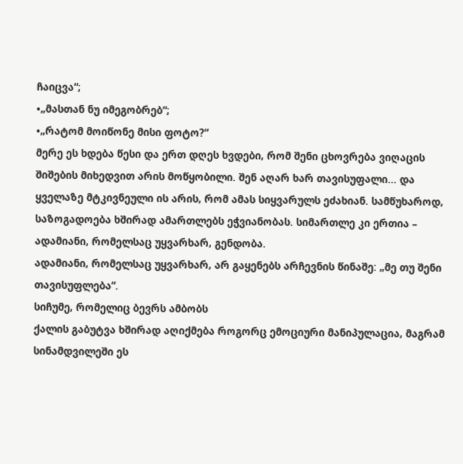ჩაიცვა“;
•„მასთან ნუ იმეგობრებ“;
•„რატომ მოიწონე მისი ფოტო?“
მერე ეს ხდება წესი და ერთ დღეს ხვდები, რომ შენი ცხოვრება ვიღაცის შიშების მიხედვით არის მოწყობილი. შენ აღარ ხარ თავისუფალი... და ყველაზე მტკივნეული ის არის, რომ ამას სიყვარულს ეძახიან. სამწუხაროდ, საზოგადოება ხშირად ამართლებს ეჭვიანობას. სიმართლე კი ერთია – ადამიანი, რომელსაც უყვარხარ, გენდობა.
ადამიანი, რომელსაც უყვარხარ, არ გაყენებს არჩევნის წინაშე: „მე თუ შენი თავისუფლება“.
სიჩუმე, რომელიც ბევრს ამბობს
ქალის გაბუტვა ხშირად აღიქმება როგორც ემოციური მანიპულაცია, მაგრამ სინამდვილეში ეს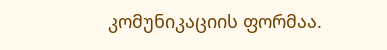კომუნიკაციის ფორმაა.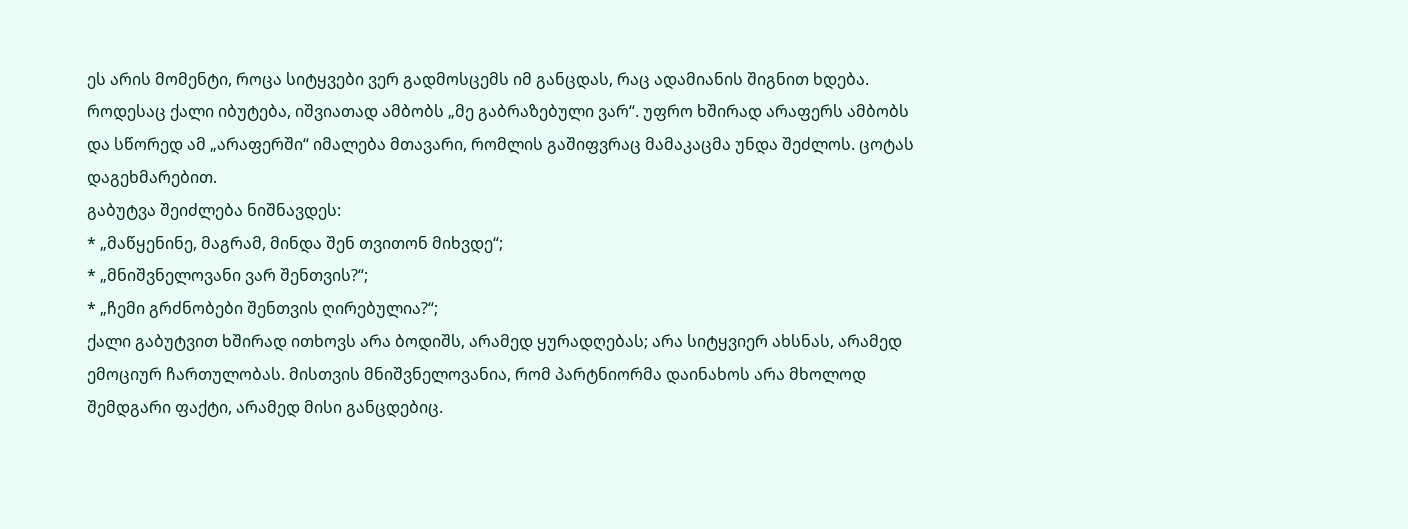ეს არის მომენტი, როცა სიტყვები ვერ გადმოსცემს იმ განცდას, რაც ადამიანის შიგნით ხდება.
როდესაც ქალი იბუტება, იშვიათად ამბობს „მე გაბრაზებული ვარ“. უფრო ხშირად არაფერს ამბობს და სწორედ ამ „არაფერში“ იმალება მთავარი, რომლის გაშიფვრაც მამაკაცმა უნდა შეძლოს. ცოტას დაგეხმარებით.
გაბუტვა შეიძლება ნიშნავდეს:
* „მაწყენინე, მაგრამ, მინდა შენ თვითონ მიხვდე“;
* „მნიშვნელოვანი ვარ შენთვის?“;
* „ჩემი გრძნობები შენთვის ღირებულია?“;
ქალი გაბუტვით ხშირად ითხოვს არა ბოდიშს, არამედ ყურადღებას; არა სიტყვიერ ახსნას, არამედ ემოციურ ჩართულობას. მისთვის მნიშვნელოვანია, რომ პარტნიორმა დაინახოს არა მხოლოდ შემდგარი ფაქტი, არამედ მისი განცდებიც.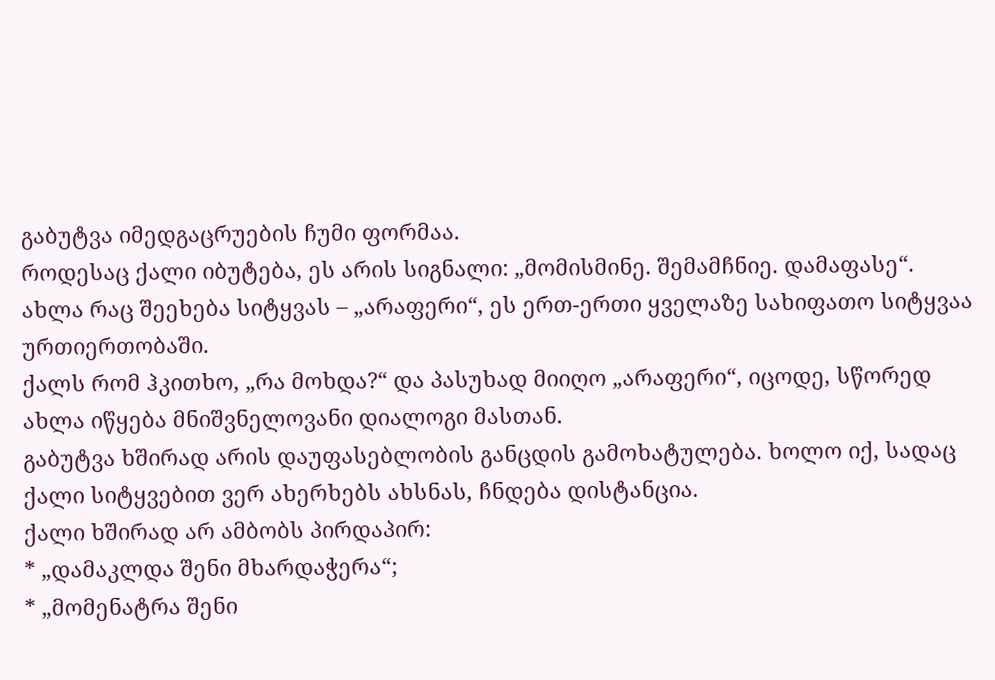გაბუტვა იმედგაცრუების ჩუმი ფორმაა.
როდესაც ქალი იბუტება, ეს არის სიგნალი: „მომისმინე. შემამჩნიე. დამაფასე“.
ახლა რაც შეეხება სიტყვას – „არაფერი“, ეს ერთ-ერთი ყველაზე სახიფათო სიტყვაა ურთიერთობაში.
ქალს რომ ჰკითხო, „რა მოხდა?“ და პასუხად მიიღო „არაფერი“, იცოდე, სწორედ ახლა იწყება მნიშვნელოვანი დიალოგი მასთან.
გაბუტვა ხშირად არის დაუფასებლობის განცდის გამოხატულება. ხოლო იქ, სადაც ქალი სიტყვებით ვერ ახერხებს ახსნას, ჩნდება დისტანცია.
ქალი ხშირად არ ამბობს პირდაპირ:
* „დამაკლდა შენი მხარდაჭერა“;
* „მომენატრა შენი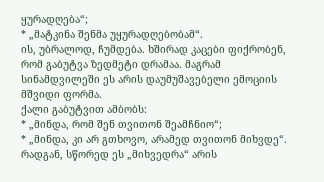ყურადღება“;
* „მატკინა შენმა უყურადღებობამ“.
ის, უბრალოდ, ჩუმდება. ხშირად კაცები ფიქრობენ, რომ გაბუტვა ზედმეტი დრამაა. მაგრამ სინამდვილეში ეს არის დაუმუშავებელი ემოციის მშვიდი ფორმა.
ქალი გაბუტვით ამბობს:
* „მინდა, რომ შენ თვითონ შეამჩნიო“;
* „მინდა, კი არ გთხოვო, არამედ თვითონ მიხვდე“.
რადგან, სწორედ ეს „მიხვედრა“ არის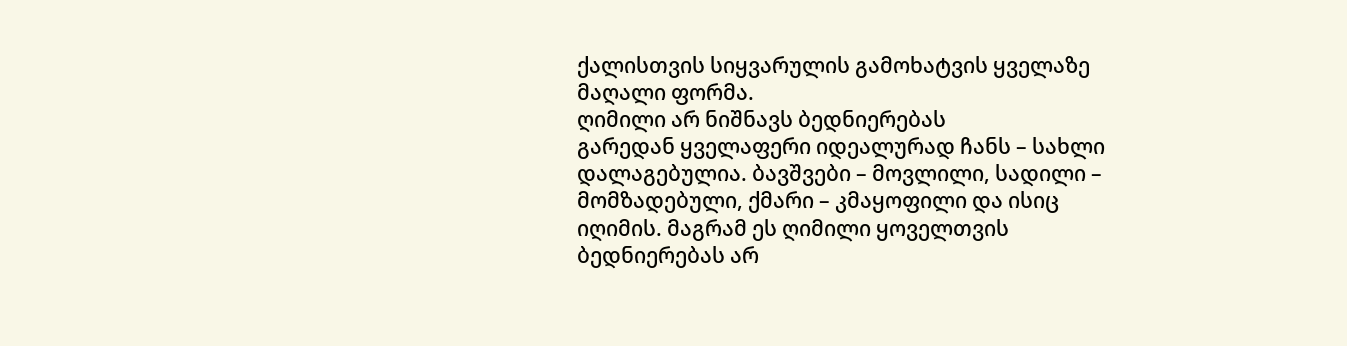ქალისთვის სიყვარულის გამოხატვის ყველაზე მაღალი ფორმა.
ღიმილი არ ნიშნავს ბედნიერებას
გარედან ყველაფერი იდეალურად ჩანს – სახლი დალაგებულია. ბავშვები – მოვლილი, სადილი – მომზადებული, ქმარი – კმაყოფილი და ისიც იღიმის. მაგრამ ეს ღიმილი ყოველთვის ბედნიერებას არ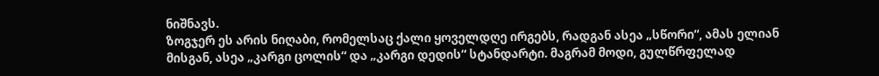ნიშნავს.
ზოგჯერ ეს არის ნიღაბი, რომელსაც ქალი ყოველდღე ირგებს, რადგან ასეა „სწორი“, ამას ელიან მისგან, ასეა „კარგი ცოლის“ და „კარგი დედის“ სტანდარტი. მაგრამ მოდი, გულწრფელად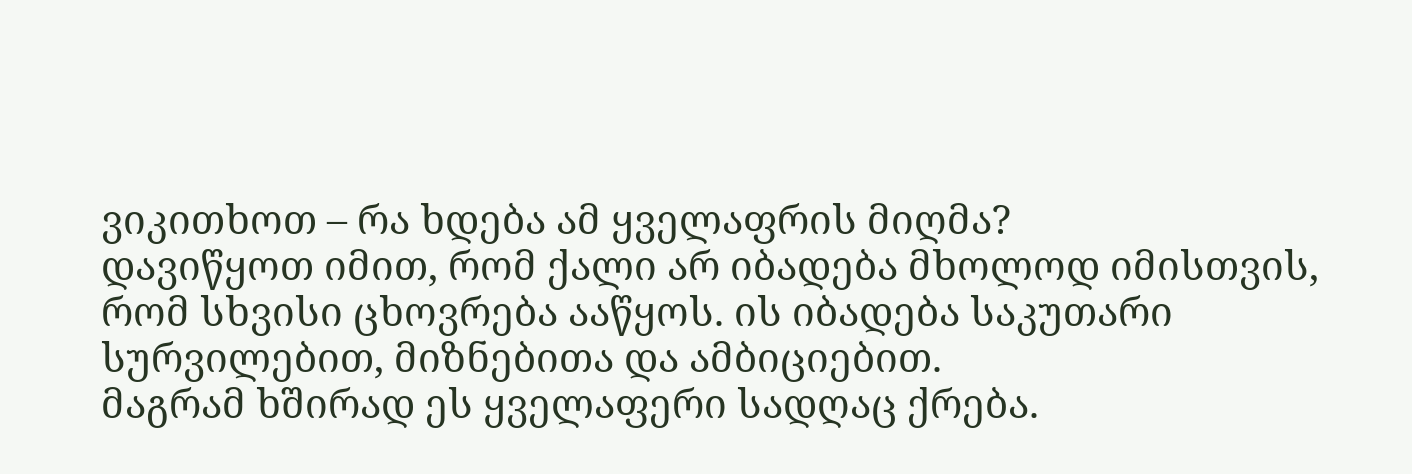ვიკითხოთ – რა ხდება ამ ყველაფრის მიღმა?
დავიწყოთ იმით, რომ ქალი არ იბადება მხოლოდ იმისთვის, რომ სხვისი ცხოვრება ააწყოს. ის იბადება საკუთარი სურვილებით, მიზნებითა და ამბიციებით.
მაგრამ ხშირად ეს ყველაფერი სადღაც ქრება.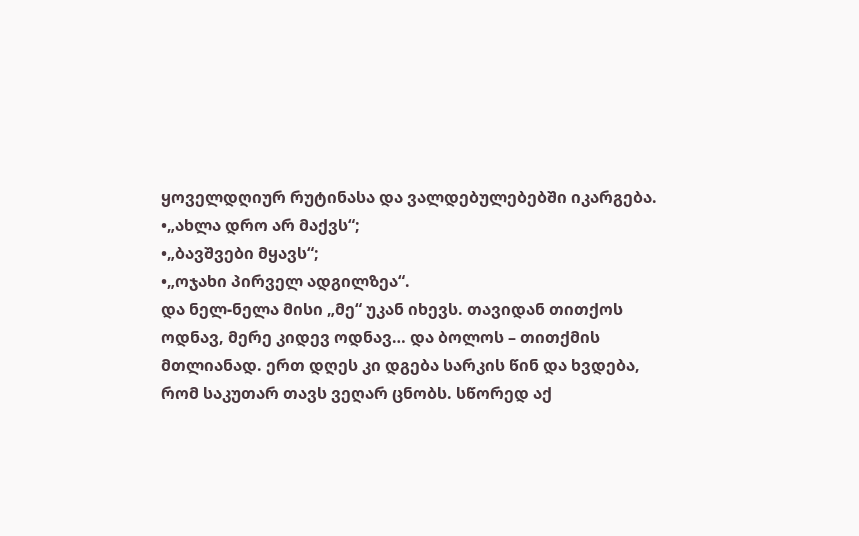ყოველდღიურ რუტინასა და ვალდებულებებში იკარგება.
•„ახლა დრო არ მაქვს“;
•„ბავშვები მყავს“;
•„ოჯახი პირველ ადგილზეა“.
და ნელ-ნელა მისი „მე“ უკან იხევს. თავიდან თითქოს ოდნავ, მერე კიდევ ოდნავ… და ბოლოს – თითქმის მთლიანად. ერთ დღეს კი დგება სარკის წინ და ხვდება, რომ საკუთარ თავს ვეღარ ცნობს. სწორედ აქ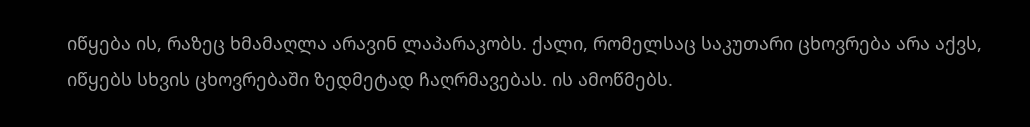იწყება ის, რაზეც ხმამაღლა არავინ ლაპარაკობს. ქალი, რომელსაც საკუთარი ცხოვრება არა აქვს, იწყებს სხვის ცხოვრებაში ზედმეტად ჩაღრმავებას. ის ამოწმებს.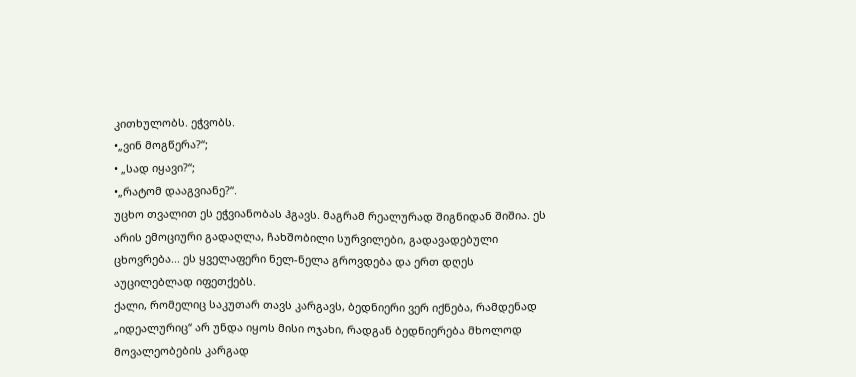კითხულობს. ეჭვობს.
•„ვინ მოგწერა?“;
• „სად იყავი?“;
•„რატომ დააგვიანე?“.
უცხო თვალით ეს ეჭვიანობას ჰგავს. მაგრამ რეალურად შიგნიდან შიშია. ეს არის ემოციური გადაღლა, ჩახშობილი სურვილები, გადავადებული ცხოვრება... ეს ყველაფერი ნელ-ნელა გროვდება და ერთ დღეს აუცილებლად იფეთქებს.
ქალი, რომელიც საკუთარ თავს კარგავს, ბედნიერი ვერ იქნება, რამდენად „იდეალურიც“ არ უნდა იყოს მისი ოჯახი, რადგან ბედნიერება მხოლოდ მოვალეობების კარგად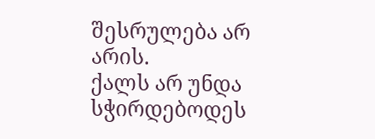შესრულება არ არის.
ქალს არ უნდა სჭირდებოდეს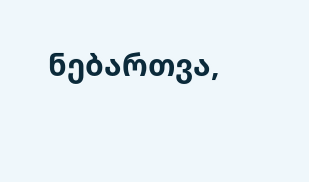ნებართვა,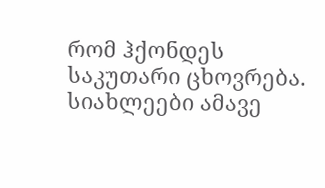რომ ჰქონდეს საკუთარი ცხოვრება.
სიახლეები ამავე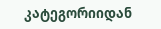კატეგორიიდან